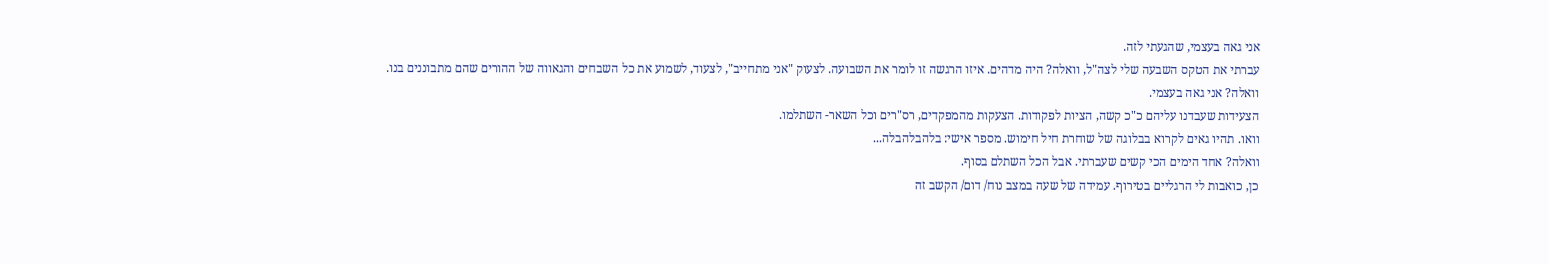אני גאה בעצמי, שהגעתי לזה.
עברתי את הטקס השבעה שלי לצה"ל, וואלה? היה מדהים. איזו הרגשה זו לומר את השבועה. לצעוק "אני מתחייב", לצעוד, לשמוע את כל השבחים והגאווה של ההורים שהם מתבוננים בנו.
וואלה? אני גאה בעצמי.
הצעידות שעבדנו עליהם כ"כ קשה, הציות לפקודות. הצעקות מהמפקדים, רס"רים וכל השאר- השתלמו.
וואו. תהיו גאים לקרוא בבלוגה של שוחרת חיל חימוש. מספר אישי: בלהבלהבלה...
וואלה? אחד הימים הכי קשים שעברתי. אבל הכל השתלם בסוף.
כן, כואבות לי הרגליים בטירוף. עמידה של שעה במצב נוח/ דום/ הקשב זה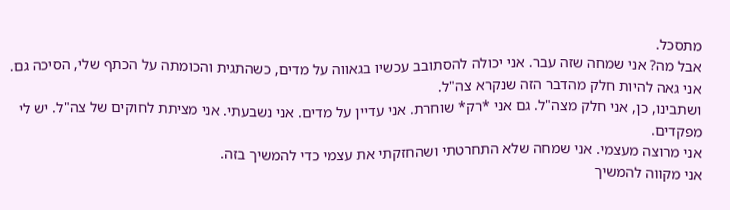מתסכל.
אבל מה? אני שמחה שזה עבר. אני יכולה להסתובב עכשיו בגאווה על מדים, כשהתגית והכומתה על הכתף שלי, הסיכה גם. אני גאה להיות חלק מהדבר הזה שנקרא צה"ל.
ושתבינו, כן, אני חלק מצה"ל. גם אני *רק* שוחרת. אני עדיין על מדים. אני נשבעתי. אני מציתת לחוקים של צה"ל. יש לי מפקדים.
אני מרוצה מעצמי. אני שמחה שלא התחרטתי ושהחזקתי את עצמי כדי להמשיך בזה.
אני מקווה להמשיך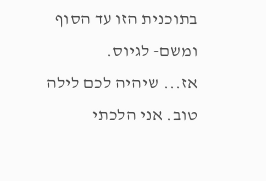בתוכנית הזו עד הסוף ומשם- לגיוס.
אז... שיהיה לכם לילה טוב. אני הלכתי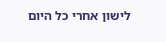לישון אחרי כל היום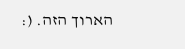הארוך הזה. (: